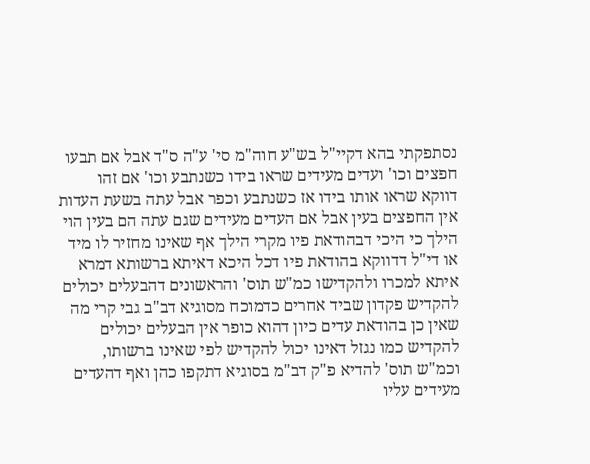נסתפקתי בהא דקיי"ל בש"ע חוה"מ סי' ע"ה ס"ד אבל אם תבעו חפצים וכו' ועדים מעידים שראו בידו כשנתבע וכו' אם זהו דווקא שראו אותו בידו אז כשנתבע וכפר אבל עתה בשעת העדות אין החפצים בעין אבל אם העדים מעידים שגם עתה הם בעין הוי הילך כי היכי דבהודאת פיו מקרי הילך אף שאינו מחזיר לו מיד או די"ל דדווקא בהודאת פיו דכל היכא דאיתא ברשותא דמרא איתא למכרו ולהקדישו כמ"ש תוס' והראשונים דהבעלים יכולים להקדיש פקדון שביד אחרים כדמוכח מסוגיא דב"ב גבי קרי מה שאין כן בהודאת עדים כיון דהוא כופר אין הבעלים יכולים להקדיש כמו נגזל דאינו יכול להקדיש לפי שאינו ברשותו, וכמ"ש תוס' להדיא פ"ק דב"מ בסוגיא דתקפו כהן ואף דהעדים מעידים עליו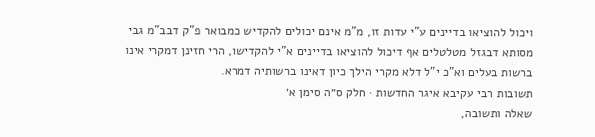ויכול להוציאו בדיינים ע"י עדות זו, מ"מ אינם יכולים להקדיש כמבואר פ"ק דבב"מ גבי מסותא דבגזל מטלטלים אף דיכול להוציאו בדיינים א"י להקדישו, הרי חזינן דמקרי אינו ברשות בעלים וא"כ י"ל דלא מקרי הילך כיון דאינו ברשותיה דמרא.
תשובות רבי עקיבא איגר החדשות · חלק ס״ה סימן א׳
שאלה ותשובה,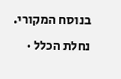בנוסח המקורי.
נחלת הכלל ·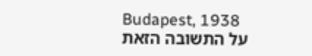Budapest, 1938
על התשובה הזאת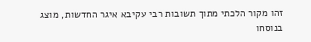זהו מקור הלכתי מתוך תשובות רבי עקיבא איגר החדשות, מוצג בנוסחו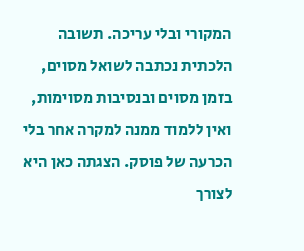המקורי ובלי עריכה. תשובה הלכתית נכתבה לשואל מסוים, בזמן מסוים ובנסיבות מסוימות, ואין ללמוד ממנה למקרה אחר בלי הכרעה של פוסק. הצגתה כאן היא לצורך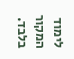לימוד המקור בלבד.